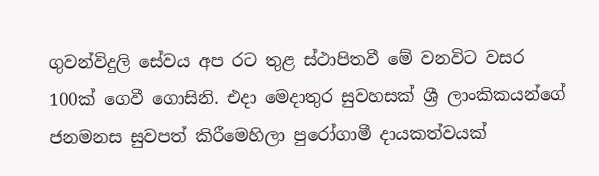ගුවන්විදුලි සේවය අප රට තුළ ස්ථාපිතවී මේ වනවිට වසර 100ක් ගෙවී ගොසිනි. එදා මෙදාතුර සුවහසක් ශ්‍රී ලාංකිකයන්ගේ ජනමනස සුවපත් කිරීමෙහිලා පුරෝගාමී දායකත්වයක්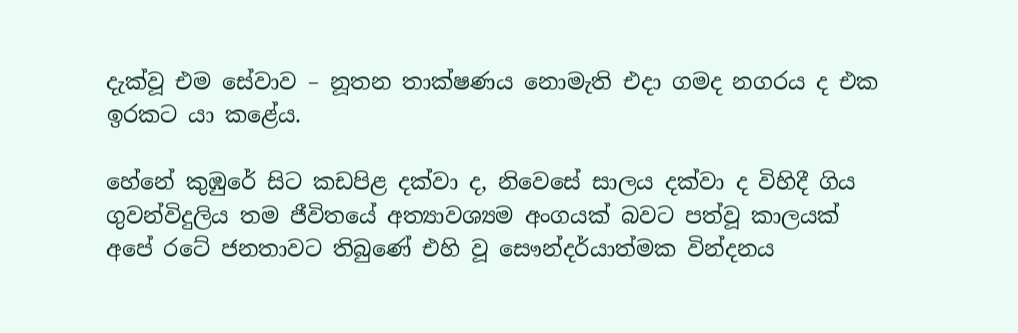දැක්වූ එම සේවාව – නූතන තාක්ෂණය නොමැති එදා ගමද නගරය ද එක ඉරකට යා කළේය.

හේනේ කුඹුරේ සිට කඩපිළ දක්වා ද, නිවෙසේ සාලය දක්වා ද විහිදී ගිය ගුවන්විදුලිය තම ජීවිතයේ අත්‍යාවශ්‍යම අංගයක් බවට පත්වූ කාලයක් අපේ රටේ ජනතාවට තිබුණේ එහි වූ සෞන්දර්යාත්මක වින්දනය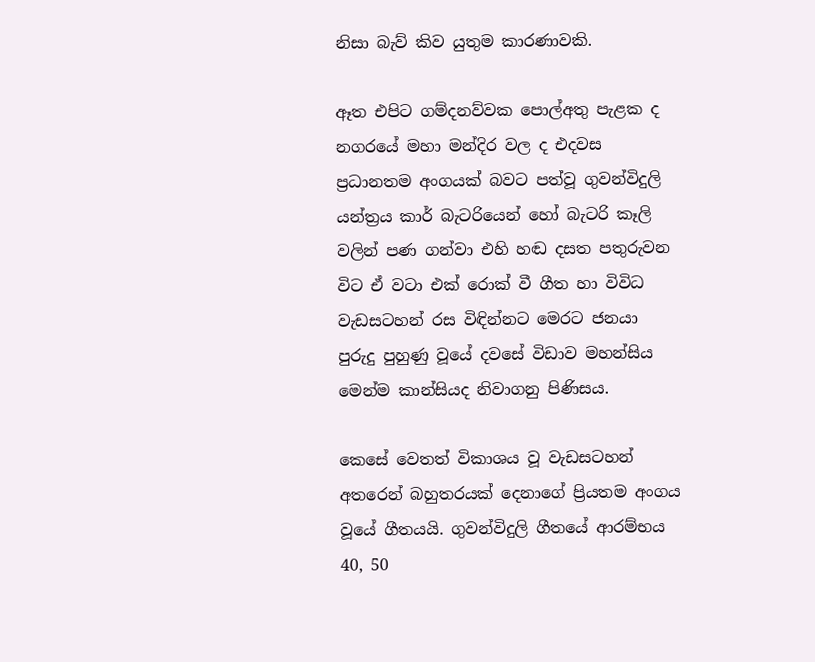නිසා බැව් කිව යුතුම කාරණාවකි.

ඈත එපිට ගම්දනව්වක පොල්අතු පැළක ද නගරයේ මහා මන්දිර වල ද එදවස ප්‍රධානතම අංගයක් බවට පත්වූ ගුවන්විදුලි යන්ත්‍රය කාර් බැටරියෙන් හෝ බැටරි කෑලි වලින් පණ ගන්වා එහි හඬ දසත පතුරුවන විට ඒ වටා එක් රොක් වී ගීත හා විවිධ වැඩසටහන් රස විඳින්නට මෙරට ජනයා පුරුදු පුහුණු වූයේ දවසේ විඩාව මහන්සිය මෙන්ම කාන්සියද නිවාගනු පිණිසය.

කෙසේ වෙතත් විකාශය වූ වැඩසටහන් අතරෙන් බහුතරයක් දෙනාගේ ප්‍රියතම අංගය වූයේ ගීතයයි. ගුවන්විදුලි ගීතයේ ආරම්භය 40, 50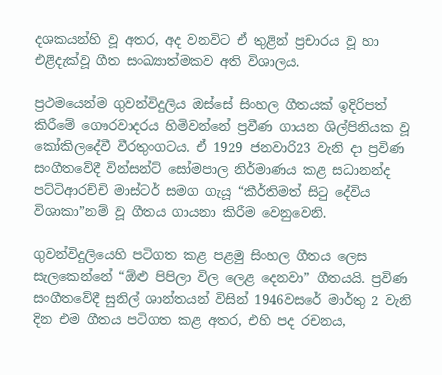දශකයන්හි වූ අතර, අද වනවිට ඒ තුළින් ප්‍රචාරය වූ හා එළිදැක්වූ ගීත සංඛ්‍යාත්මකව අති විශාලය.

ප්‍රථමයෙන්ම ගුවන්විදුලිය ඔස්සේ සිංහල ගීතයක් ඉදිරිපත් කිරීමේ ගෞරවාදරය හිමිවන්නේ ප්‍රවීණ ගායන ශිල්පිනියක වූ කෝකිලදේවී වීරතුංගටය. ඒ 1929 ජනවාරි23 වැනි දා ප්‍රවිණ සංගීතවේදී වින්සන්ට් සෝමපාල නිර්මාණය කළ සධානන්ද පට්ටිආරච්චි මාස්ටර් සමග ගැයූ “කීර්තිමත් සිටු දේවිය විශාකා”නම් වූ ගීතය ගායනා කිරීම වෙනුවෙනි.

ගුවන්විදුලියෙහි පටිගත කළ පළමු සිංහල ගීතය ලෙස සැලකෙන්නේ “ඕළු පිපිලා විල ලෙළ දෙනවා” ගීතයයි. ප්‍රවිණ සංගීතවේදී සුනිල් ශාන්තයන් විසින් 1946වසරේ මාර්තු 2 වැනි දින එම ගීතය පටිගත කළ අතර, එහි පද රචනය,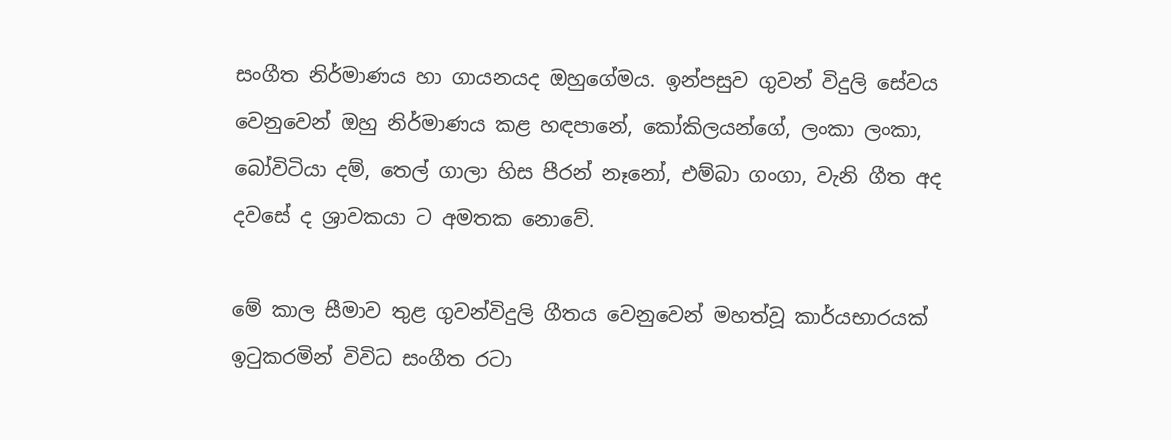සංගීත නිර්මාණය හා ගායනයද ඔහුගේමය. ඉන්පසුව ගුවන් විදුලි සේවය වෙනුවෙන් ඔහු නිර්මාණය කළ හඳපානේ, කෝකිලයන්ගේ, ලංකා ලංකා, බෝවිටියා දම්, තෙල් ගාලා හිස පීරන් නෑනෝ, එම්බා ගංගා, වැනි ගීත අද දවසේ ද ශ්‍රාවකයා ට අමතක නොවේ.

මේ කාල සීමාව තුළ ගුවන්විදුලි ගීතය වෙනුවෙන් මහත්වූ කාර්යභාරයක් ඉටුකරමින් විවිධ සංගීත රටා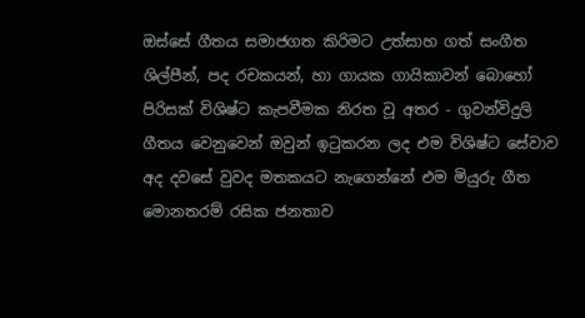ඔස්සේ ගීතය සමාජගත කිරිමට උත්සාහ ගත් සංගීත ශිල්පීන්, පද රචකයන්, හා ගායක ගායිකාවන් බොහෝ පිරිසක් විශිෂ්ට කැපවීමක නිරත වූ අතර - ගුවන්විදුලි ගීතය වෙනුවෙන් ඔවුන් ඉටුකරන ලද එම විශිෂ්ට සේවාව අද දවසේ වුවද මතකයට නැගෙන්නේ එම මියුරු ගීත මොනතරම් රසික ජනතාව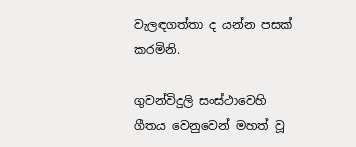වැලඳගත්තා ද යන්න පසක් කරමිනි.

ගුවන්විදුලි සංස්ථාවෙහි ගීතය වෙනුවෙන් මහත් වූ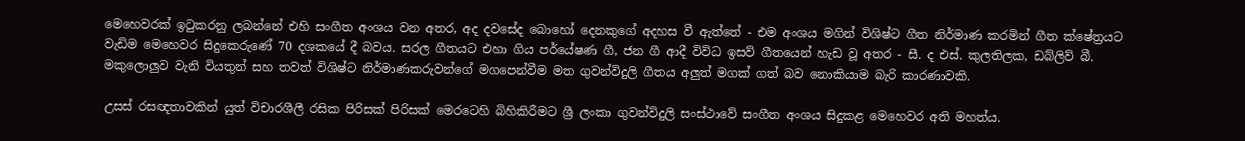මෙහෙවරක් ඉටුකරනු ලබන්නේ එහි සංගීත අංශය වන අතර, අද දවසේද බොහෝ දෙනකුගේ අදහස වී ඇත්තේ - එම අංශය මගින් විශිෂ්ට ගීත නිර්මාණ කරමින් ගීත ක්ෂේත්‍රයට වැඩිම මෙහෙවර සිදුකෙරුණේ 70 දශකයේ දී බවය. සරල ගීතයට එහා ගිය පර්‌යේෂණ ගී, ජන ගී ආදී විවිධ ඉසව් ගීතයෙන් හැඩ වූ අතර - සී. ද එස්. කුලතිලක, ඩබ්ලිව් බී. මකුලොලු‍ව වැනි වියතුන් සහ තවත්‍ විශිෂ්ට නිර්මාණකරුවන්ගේ මගපෙන්වීම මත ගුවන්විදුලි ගීතය අලු‍ත් මගක් ගත් බව නොකියාම බැරි කාරණාවකි.

උසස් රසඥතාවකින් යුත් විචාරශීලී රසික පිරිසක් පිරිසක් මෙරටෙහි බිහිකිරීමට ශ්‍රී ලංකා ගුවන්විදුලි සංස්ථාවේ සංගීත අංශය සිදුකළ මෙහෙවර අති මහත්ය.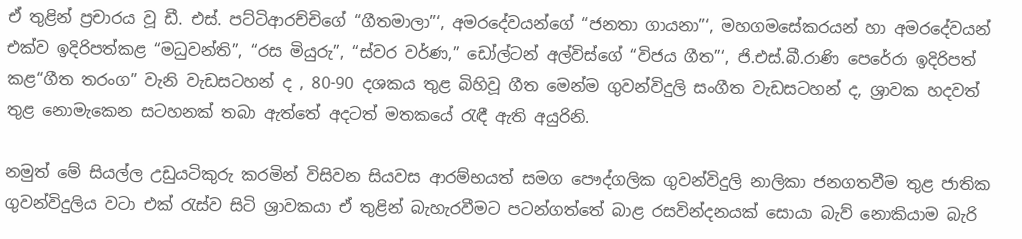ඒ තුළින් ප්‍රචාරය වූ ඩී. එස්. පට්ටිආරච්චිගේ “ගීතමාලා”‘, අමරදේවයන්ගේ “ජනතා ගායනා”‘, මහගමසේකරයන් හා අමරදේවයන් එක්ව ඉදිරිපත්කළ “මධුවන්ති”, “රස මියුරු”, “ස්වර වර්ණ,” ඩෝල්ටන් අල්විස්ගේ “විජය ගීත”‘, ජි.එස්.බී.රාණි පෙරේරා ඉදිරිපත්‍ කළ“ගීත තරංග” වැනි වැඩසටහන් ද , 80-90 දශකය තුළ බිහිවූ ගීත මෙන්ම ගුවන්විදුලි සංගීත වැඩසටහන් ද, ශ්‍රාවක හදවත් තුළ නොමැකෙන සටහනක් තබා ඇත්තේ අදටත් මතකයේ රැඳී ඇති අයුරිනි.

නමුත් මේ සියල්ල උඩුයටිකුරු කරමින් විසිවන සියවස ආරම්භයත් සමග පෞද්ගලික ගුවන්විදුලි නාලිකා ජනගතවීම තුළ ජාතික ගුවන්විදුලිය වටා එක් රැස්ව සිටි ශ්‍රාවකයා ඒ තුළින් බැහැරවීමට පටන්ගත්තේ බාළ රසවින්දනයක් සොයා බැව් නොකියාම බැරි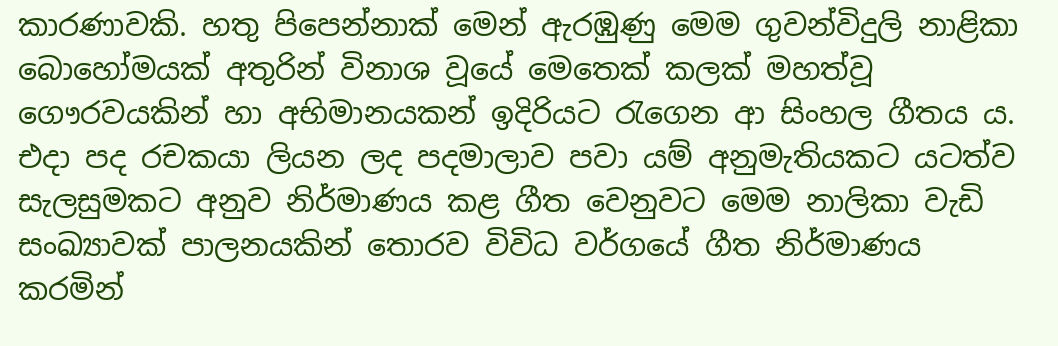කාරණාවකි. හතු පිපෙන්නාක් මෙන් ඇරඹුණු මෙම ගුවන්විදුලි නාළිකා බොහෝමයක් අතුරින් විනාශ වූයේ මෙතෙක් කලක් මහත්වූ ගෞරවයකින් හා අභිමානයකන් ඉදිරියට රැගෙන ආ සිංහල ගීතය ය. එදා පද රචකයා ලියන ලද පදමාලාව පවා යම් අනුමැතියකට යටත්ව සැලසුමකට අනුව නිර්මාණය කළ ගීත වෙනුවට මෙම නාලිකා වැඩි සංඛ්‍යාවක් පාලනයකින් තොරව විවිධ වර්ගයේ ගීත නිර්මාණය කරමින්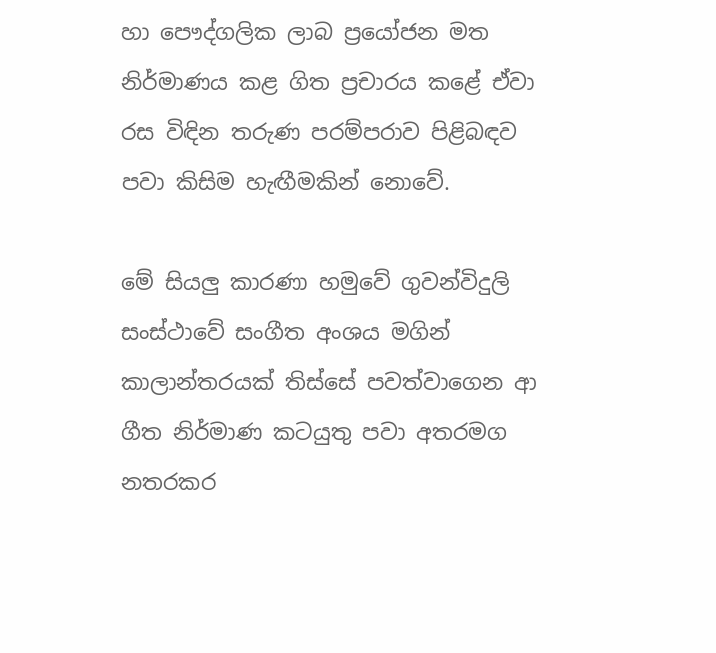හා පෞද්ගලික ලාබ ප්‍රයෝජන මත නිර්මාණය කළ ගිත ප්‍රචාරය කළේ ඒවා රස විඳින තරුණ පරම්පරාව පිළිබඳව පවා කිසිම හැඟීමකින් නොවේ.

මේ සියලු‍ කාරණා හමුවේ ගුවන්විදුලි සංස්ථාවේ සංගීත අංශය මගින් කාලාන්තරයක් තිස්සේ පවත්වාගෙන ආ ගීත නිර්මාණ කටයුතු පවා අතරමග නතරකර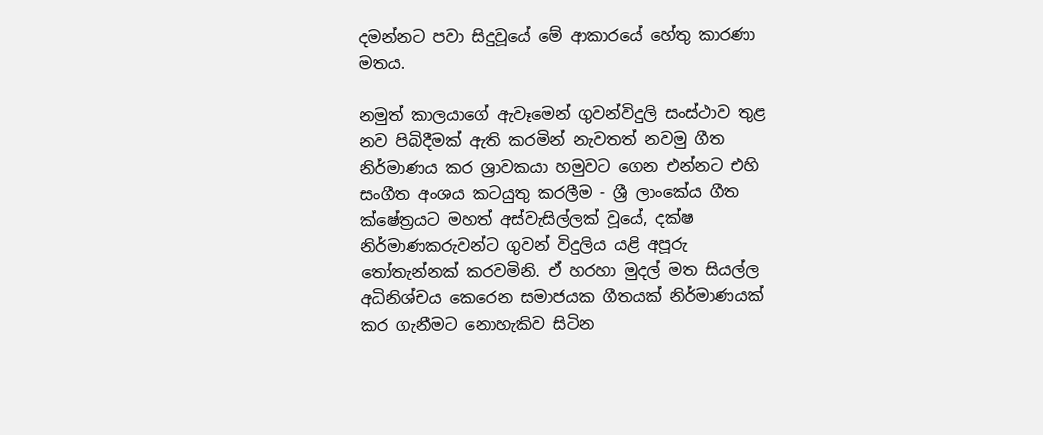දමන්නට පවා සිදුවූයේ මේ ආකාරයේ හේතු කාරණා මතය.

නමුත් කාලයාගේ ඇවෑමෙන් ගුවන්විදුලි සංස්ථාව තුළ නව පිබිදීමක් ඇති කරමින් නැවතත් නවමු ගීත නිර්මාණය කර ශ්‍රාවකයා හමුවට ගෙන එන්නට එහි සංගීත අංශය කටයුතු කරලීම - ශ්‍රී ලාංකේය ගීත ක්ෂේත්‍රයට මහත් අස්වැසිල්ලක් වූයේ, දක්ෂ නිර්මාණකරුවන්ට ගුවන් විදුලිය යළි අපූරු තෝතැන්නක් කරවමිනි. ඒ හරහා මුදල් මත සියල්ල අධිනිශ්චය කෙරෙන සමාජයක ගීතයක් නිර්මාණයක් කර ගැනීමට නොහැකිව සිටින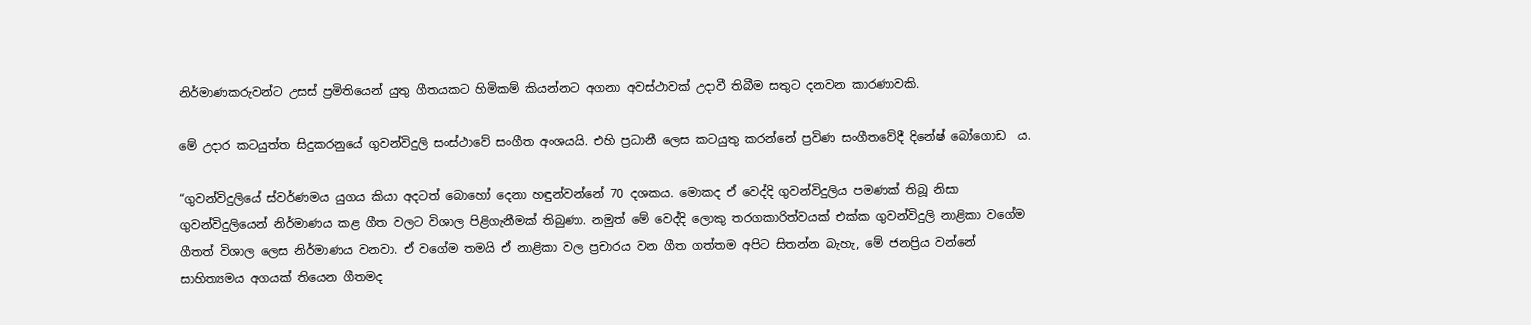නිර්මාණකරුවන්ට උසස් ප්‍රමිතියෙන් යුතු ගීතයකට හිමිකම් කියන්නට අගනා අවස්ථාවක් උදාවී තිබීම සතුට දනවන කාරණාවකි.

මේ උදාර කටයුත්ත සිදුකරනුයේ ගුවන්විදුලි සංස්ථාවේ සංගීත අංශයයි. එහි ප්‍රධානී ලෙස කටයුතු කරන්නේ ප්‍රවිණ සංගීතවේදී දිනේෂ් බෝගොඩ  ය.

“ගුවන්විදුලියේ ස්වර්ණමය යුගය කියා අදටත් බොහෝ දෙනා හඳුන්වන්නේ 70 දශකය. මොකද ඒ වෙද්දි ගුවන්විදුලිය පමණක් තිබූ නිසා ගුවන්විදුලියෙන් නිර්මාණය කළ ගීත වලට විශාල පිළිගැනීමක් තිබුණා. නමුත් මේ වෙද්දි ලොකු තරගකාරිත්වයක් එක්ක ගුවන්විදුලි නාළිකා වගේම ගීතත් විශාල ලෙස නිර්මාණය වනවා. ඒ වගේම තමයි ඒ නාළිකා වල ප්‍රචාරය වන ගීත ගත්තම අපිට සිතන්න බැහැ, මේ ජනප්‍රිය වන්නේ සාහිත්‍යමය අගයක් තියෙන ගීතමද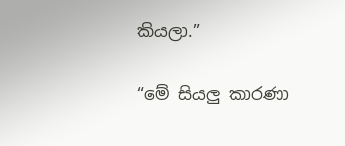කියලා.”

“මේ සියලු‍ කාරණා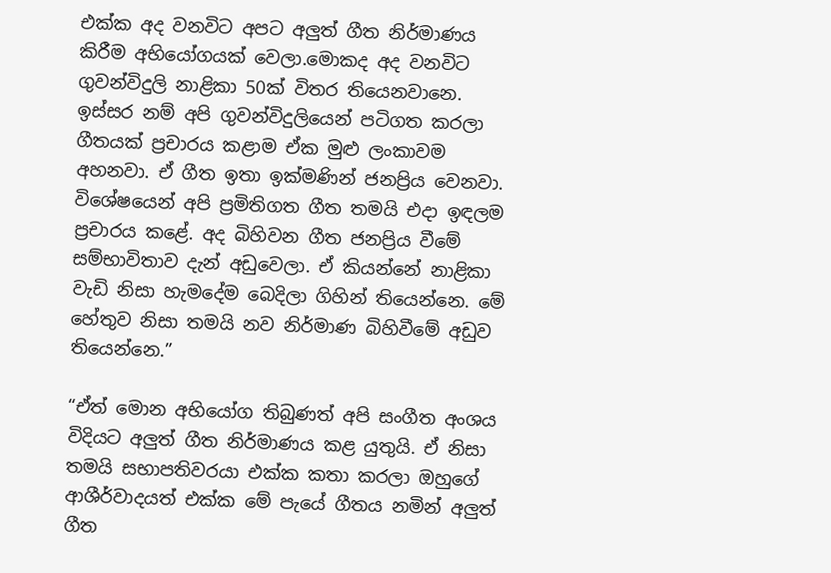එක්ක අද වනවිට අපට අලු‍ත් ගීත නිර්මාණය කිරීම අභියෝගයක් වෙලා.මොකද අද වනවිට ගුවන්විදුලි නාළිකා 50ක් විතර තියෙනවානෙ. ඉස්සර නම් අපි ගුවන්විදුලියෙන් පටිගත කරලා ගීතයක් ප්‍රචාරය කළාම ඒක මුළු ලංකාවම අහනවා. ඒ ගීත ඉතා ඉක්මණින් ජනප්‍රිය වෙනවා. විශේෂයෙන් අපි ප්‍රමිතිගත ගීත තමයි එදා ඉඳලම ප්‍රචාරය කළේ. අද බිහිවන ගීත ජනප්‍රිය වීමේ සම්භාවිතාව දැන් අඩුවෙලා. ඒ කියන්නේ නාළිකා වැඩි නිසා හැමදේම බෙදිලා ගිහින් තියෙන්නෙ. මේ හේතුව නිසා තමයි නව නිර්මාණ බිහිවීමේ අඩුව තියෙන්නෙ.”

“ඒත් මොන අභියෝග තිබුණත් අපි සංගීත අංශය විදියට අලු‍ත් ගීත නිර්මාණය කළ යුතුයි. ඒ නිසා තමයි සභාපතිවරයා එක්ක කතා කරලා ඔහුගේ ආශීර්වාදයත් එක්ක මේ පැයේ ගීතය නමින් අලු‍ත් ගීත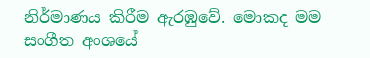නිර්මාණය කිරීම ඇරඹුවේ. මොකද මම සංගීත අංශයේ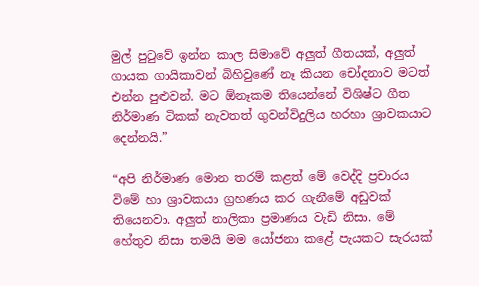මුල් පුටුවේ ඉන්න කාල සිමාවේ අලු‍ත් ගීතයක්, අලු‍ත් ගායක ගායිකාවන් බිහිවුණේ නෑ කියන චෝදනාව මටත් එන්න පුළුවන්. මට ඕනෑකම තියෙන්නේ විශිෂ්ට ගීත නිර්මාණ ටිකක් නැවතත් ගුවන්විදුලිය හරහා ශ්‍රාවකයාට දෙන්නයි.”

“අපි නිර්මාණ මොන තරම් කළත් මේ වෙද්දි ප්‍රචාරය විමේ හා ශ්‍රාවකයා ග්‍රහණය කර ගැනීමේ අඩුවක් තියෙනවා. අලු‍ත් නාලිකා ප්‍රමාණය වැඩි නිසා. මේ හේතුව නිසා තමයි මම යෝජනා කළේ පැයකට සැරයක්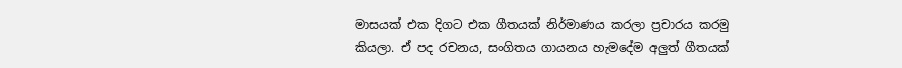මාසයක් එක දිගට එක ගීතයක් නිර්මාණය කරලා ප්‍රචාරය කරමු කියලා. ඒ පද රචනය, සංගිතය ගායනය හැමදේම අලු‍ත් ගීතයක්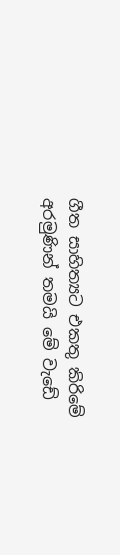ගීත සාහිත්‍යට එකතු කිරිමේ අරමුණින් තමයි මේ වැඩේ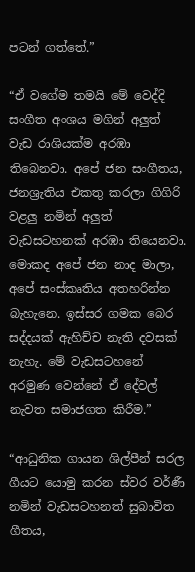පටන් ගත්තේ.”

“ඒ වගේම තමයි මේ වෙද්දි සංගීත අංශය මගින් අලු‍ත් වැඩ රාශියක්ම අරඹා තිබෙනවා. අපේ ජන සංගීතය, ජනශ්‍රැතිය එකතු කරලා ගිගිරි වළලු‍ නමින් අලු‍ත් වැඩසටහනක් අරඹා තියෙනවා. මොකද අපේ ජන නාද මාලා, අපේ සංස්කෘතිය අතහරින්න බැහැනෙ. ඉස්සර ගමක බෙර සද්දයක් ඇහිච්ච නැති දවසක් නැහැ. මේ වැඩසටහනේ අරමුණ වෙන්නේ ඒ දේවල් නැවත සමාජගත කිරීම.”

“ආධුනික ගායන ශිල්පීන් සරල ගීයට යොමු කරන ස්වර වර්ණී නමින් වැඩසටහනත් සුබාවිත ගීතය,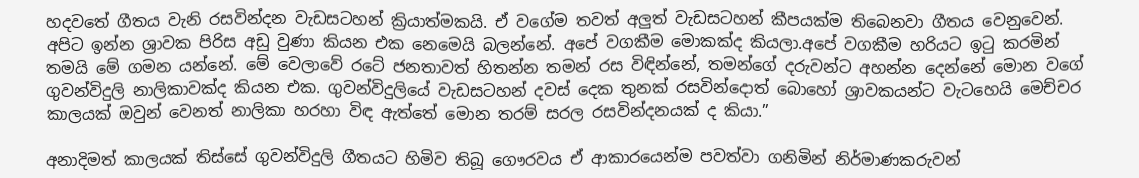හදවතේ ගීතය වැනි රසවින්දන වැඩසටහන් ක්‍රියාත්මකයි. ඒ වගේම තවත් අලු‍ත් වැඩසටහන් කීපයක්ම තිබෙනවා ගීතය වෙනුවෙන්. අපිට ඉන්න ශ්‍රාවක පිරිස අඩු වුණා කියන එක නෙමෙයි බලන්නේ. අපේ වගකීම මොකක්ද කියලා.අපේ වගකීම හරියට ඉටු කරමින් තමයි මේ ගමන යන්නේ. මේ වෙලාවේ රටේ ජනතාවත් හිතන්න තමන් රස විඳින්නේ, තමන්ගේ දරුවන්ට අහන්න දෙන්නේ මොන වගේ ගුවන්විදුලි නාලිකාවක්ද කියන එක. ගුවන්විදුලියේ වැඩසටහන් දවස් දෙක තුනක් රසවින්දොත් බොහෝ ශ්‍රාවකයන්ට වැටහෙයි මෙච්චර කාලයක් ඔවුන් වෙනත් නාලිකා හරහා විඳ ඇත්තේ මොන තරම් සරල රසවින්දනයක් ද කියා.”

අනාදිමත් කාලයක් තිස්සේ ගුවන්විදුලි ගීතයට හිමිව තිබූ ගෞරවය ඒ ආකාරයෙන්ම පවත්වා ගනිමින් නිර්මාණකරුවන්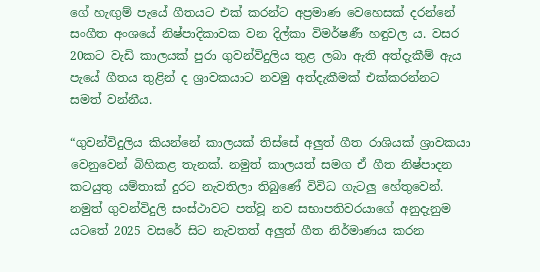ගේ හැඟු‍ම් පැයේ ගීතයට එක් කරන්ට අප්‍රමාණ වෙහෙසක් දරන්නේ සංගීත අංශයේ නිෂ්පාදිකාවක වන දිල්කා විමර්ෂණී හඳුවල ය. වසර 20කට වැඩි කාලයක් පුරා ගුවන්විදුලිය තුළ ලබා ඇති අත්දැකීම් ඇය පැයේ ගීතය තුළින් ද ශ්‍රාවකයාට නවමු අත්දැකීමක් එක්කරන්නට සමත් වන්නීය.

“ගුවන්විදුලිය කියන්නේ කාලයක් තිස්සේ අලු‍ත් ගීත රාශියක් ශ්‍රාවකයා වෙනුවෙන් බිහිකළ තැනක්. නමුත් කාලයත් සමග ඒ ගීත නිෂ්පාදන කටයුතු යම්තාක් දුරට නැවතිලා තිබුණේ විවිධ ගැටලු‍ හේතුවෙන්. නමුත් ගුවන්විදුලි සංස්ථාවට පත්වූ නව සභාපතිවරයාගේ අනුදැනුම යටතේ 2025 වසරේ සිට නැවතත් අලු‍ත් ගීත නිර්මාණය කරන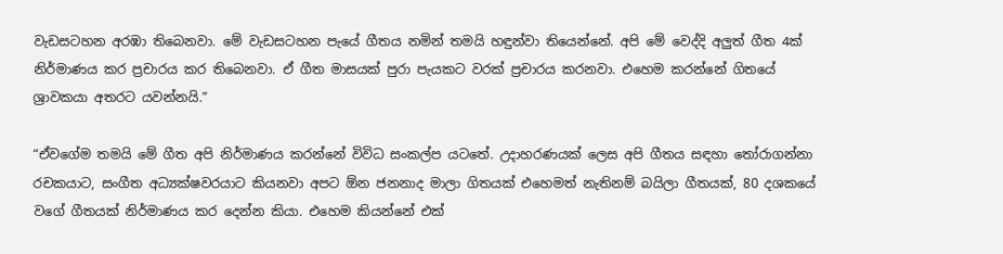වැඩසටහන අරඹා තිබෙනවා. මේ වැඩසටහන පැයේ ගීතය නමින් තමයි හඳුන්වා තියෙන්නේ. අපි මේ වෙද්දි අලු‍ත් ගීත 4ක් නිර්මාණය කර ප්‍රචාරය කර තිබෙනවා. ඒ ගීත මාසයක් පුරා පැයකට වරක් ප්‍රචාරය කරනවා. එහෙම කරන්නේ ගිතයේ ශ්‍රාවකයා අතරට යවන්නයි.”

“ඒවගේම තමයි මේ ගීත අපි නිර්මාණය කරන්නේ විවිධ සංකල්ප යටතේ. උදාහරණයක් ලෙස අපි ගීතය සඳහා තෝරාගන්නා රචකයාට, සංගීත අධ්‍යක්ෂවරයාට කියනවා අපට ඕන ජනනාද මාලා ගිතයක් එහෙමත් නැතිනම් බයිලා ගීතයක්, 80 දශකයේ වගේ ගීතයක් නිර්මාණය කර දෙන්න කියා. එහෙම කියන්නේ එක්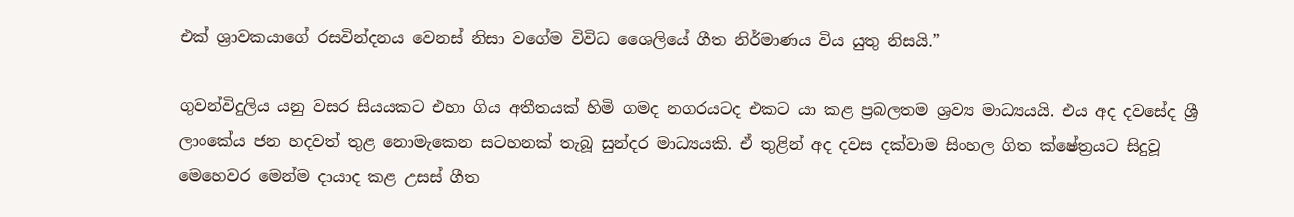එක් ශ්‍රාවකයාගේ රසවින්දනය වෙනස් නිසා වගේම විවිධ ශෛලියේ ගීත නිර්මාණය විය යුතු නිසයි.”

ගුවන්විදුලිය යනු වසර සියයකට එහා ගිය අතීතයක් හිමි ගමද නගරයටද එකට යා කළ ප්‍රබලතම ශ්‍රව්‍ය මාධ්‍යයයි. එය අද දවසේද ශ්‍රී ලාංකේය ජන හදවත් තුළ නොමැකෙන සටහනක් තැබූ සුන්දර මාධ්‍යයකි. ඒ තුළින් අද දවස දක්වාම සිංහල ගිත ක්ෂේත්‍රයට සිදුවූ මෙහෙවර මෙන්ම දායාද කළ උසස් ගීත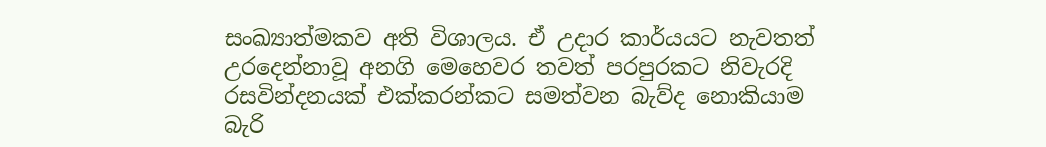සංඛ්‍යාත්මකව අති විශාලය. ඒ උදාර කාර්යයට නැවතත් උරදෙන්නාවූ අනගි මෙහෙවර තවත් පරපුරකට නිවැරදි රසවින්දනයක් එක්කරන්කට සමත්වන බැව්ද නොකියාම බැරි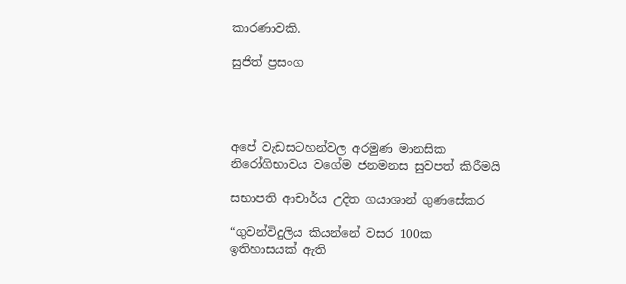කාරණාවකි.

සුජිත් ප්‍රසංග




අපේ වැඩසටහන්වල අරමුණ මානසික නිරෝගිභාවය වගේම ජනමනස සුවපත් කිරීමයි

සභාපති ආචාර්ය උදිත ගයාශාන් ගුණසේකර

“ගුවන්විදුලිය කියන්නේ වසර 100ක ඉතිහාසයක් ඇති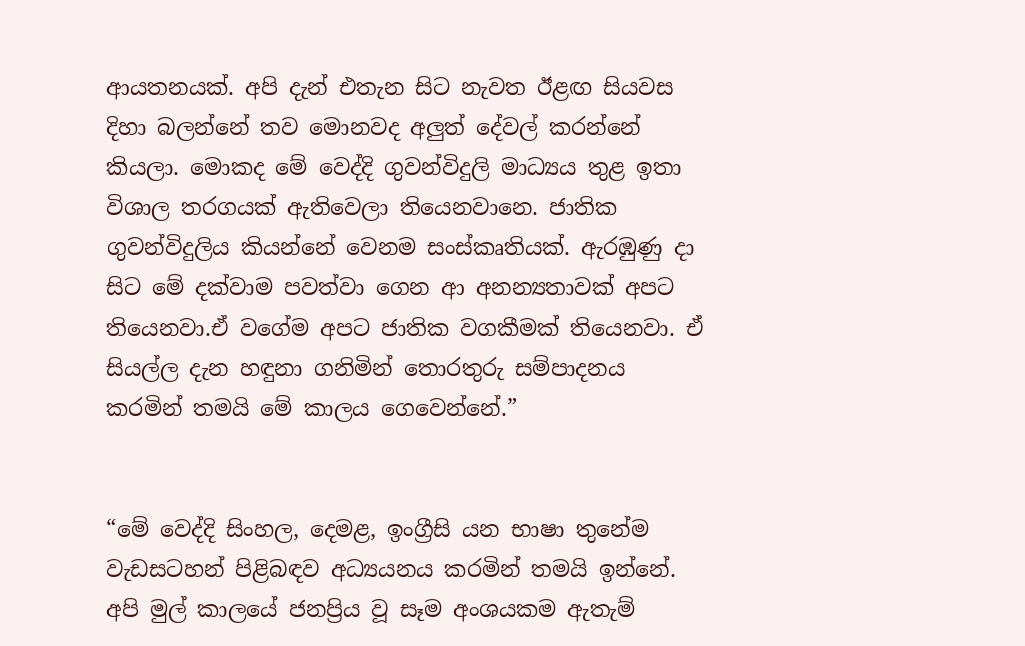ආයතනයක්. අපි දැන් එතැන සිට නැවත ඊළඟ සියවස දිහා බලන්නේ තව මොනවද අලු‍ත් දේවල් කරන්නේ කියලා. මොකද මේ වෙද්දි ගුවන්විදුලි මාධ්‍යය තුළ ඉතා විශාල තරගයක් ඇතිවෙලා තියෙනවානෙ. ජාතික ගුවන්විදුලිය කියන්නේ වෙනම සංස්කෘතියක්. ඇරඹුණු දා සිට මේ දක්වාම පවත්වා ගෙන ආ අනන්‍යතාවක් අපට තියෙනවා.ඒ වගේම අපට ජාතික වගකීමක් තියෙනවා. ඒ සියල්ල දැන හඳුනා ගනිමින් තොරතුරු සම්පාදනය කරමින් තමයි මේ කාලය ගෙවෙන්නේ.”


“මේ වෙද්දි සිංහල, දෙමළ, ඉංග්‍රීසි යන භාෂා තුනේම වැඩසටහන් පිළිබඳව අධ්‍යයනය කරමින් තමයි ඉන්නේ. අපි මුල් කාලයේ ජනප්‍රිය වූ සෑම අංශයකම ඇතැම්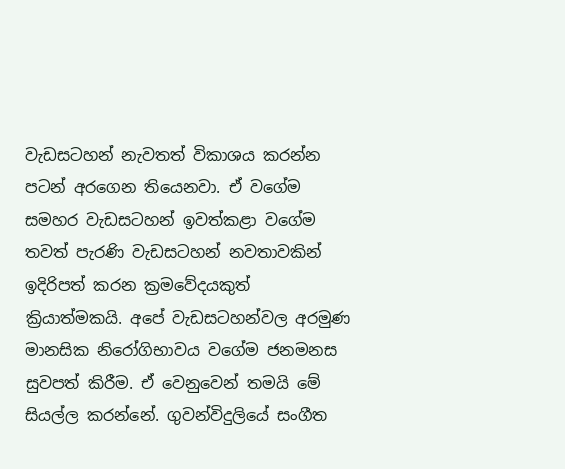වැඩසටහන් නැවතත් විකාශය කරන්න පටන් අරගෙන තියෙනවා. ඒ වගේම සමහර වැඩසටහන් ඉවත්‍කළා වගේම තවත් පැරණි වැඩසටහන් නවතාවකින් ඉදිරිපත් කරන ක්‍රමවේදයකුත් ක්‍රියාත්මකයි. අපේ වැඩසටහන්වල අරමුණ මානසික නිරෝගිභාවය වගේම ජනමනස සුවපත් කිරීම. ඒ වෙනුවෙන් තමයි මේ සියල්ල කරන්නේ. ගුවන්විදුලියේ සංගීත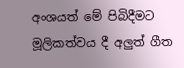අංශයත් මේ පිබිදීමට මූලිකත්වය දී අලු‍ත් ගීත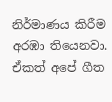නිර්මාණය කිරීම අරඹා තියෙනවා. ඒකත් අපේ ගීත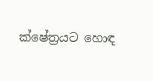ක්ෂේත්‍රයට හොඳ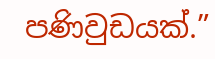පණිවුඩයක්.”